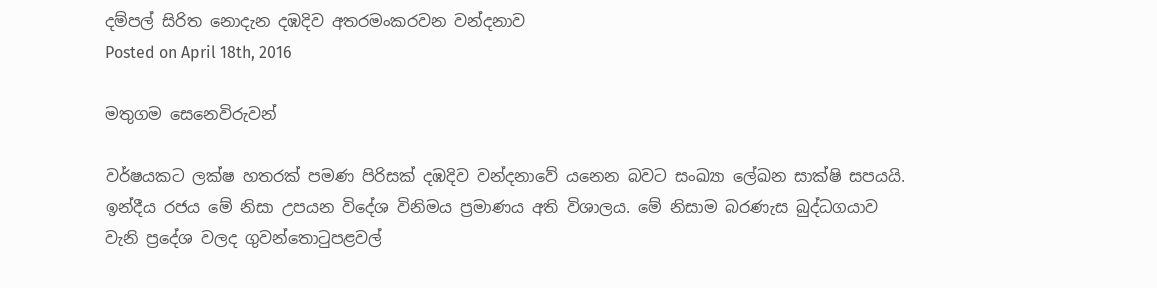දම්පල් සිරිත නොදැන දඹදිව අතරමංකරවන වන්දනාව
Posted on April 18th, 2016

මතුගම සෙනෙවිරුවන්

වර්ෂයකට ලක්ෂ හතරක් පමණ පිරිසක් දඹදිව වන්දනාවේ යනෙන බවට සංඛ්‍යා ලේඛන සාක්ෂි සපයයි. ඉන්දීය රජය මේ නිසා උපයන විදේශ විනිමය ප්‍රමාණය අති විශාලය. මේ නිසාම බරණැස බුද්ධගයාව වැනි ප්‍රදේශ වලද ගුවන්තොටුපළවල්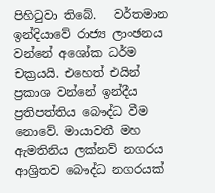පිහිටුවා තිබේ.   වර්තමාන ඉන්දියාවේ රාජ්‍ය ලාංඡනය වන්නේ අශෝක ධර්ම චක්‍රයයි. එහෙත් එයින් ප්‍රකාශ වන්නේ ඉන්දීය ප්‍රතිපත්තිය බෞද්ධ වීම නොවේ. මායාවතී මහ ඇමතිනිය ලක්නව් නගරය ආශ්‍රිතව බෞද්ධ නගරයක්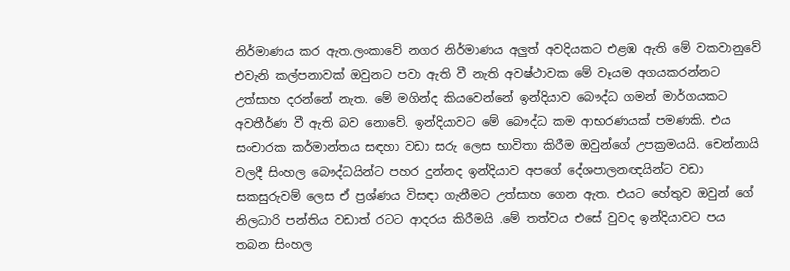නිර්මාණය කර ඇත.ලංකාවේ නගර නිර්මාණය අලුත් අවදියකට එළඹ ඇති මේ වකවානුවේ එවැනි කල්පනාවක් ඔවුනට පවා ඇති වී නැති අවෂ්ථාවක මේ වෑයම අගයකරන්නට උත්සාහ දරන්නේ නැත. මේ මගින්ද කියවෙන්නේ ඉන්දියාව බෞද්ධ ගමන් මාර්ගයකට අවතීර්ණ වී ඇති බව නොවේ. ඉන්දියාවට මේ බෞද්ධ කම ආභරණයක් පමණකි. එය සංචාරක කර්මාන්තය සඳහා වඩා සරු ලෙස භාවිතා කිරීම ඔවුන්ගේ උපක්‍රමයයි. චෙන්නායි වලදී සිංහල බෞද්ධයින්ට පහර දුන්නද ඉන්දියාව අපගේ දේශපාලනඥයින්ට වඩා සකසුරුවම් ලෙස ඒ ප්‍රශ්ණය විසඳා ගැනීමට උත්සාහ ගෙන ඇත. එයට හේතුව ඔවුන් ගේ    නිලධාරි පන්තිය වඩාත් රටට ආදරය කිරීමයි .මේ තත්වය එසේ වුවද ඉන්දියාවට පය තබන සිංහල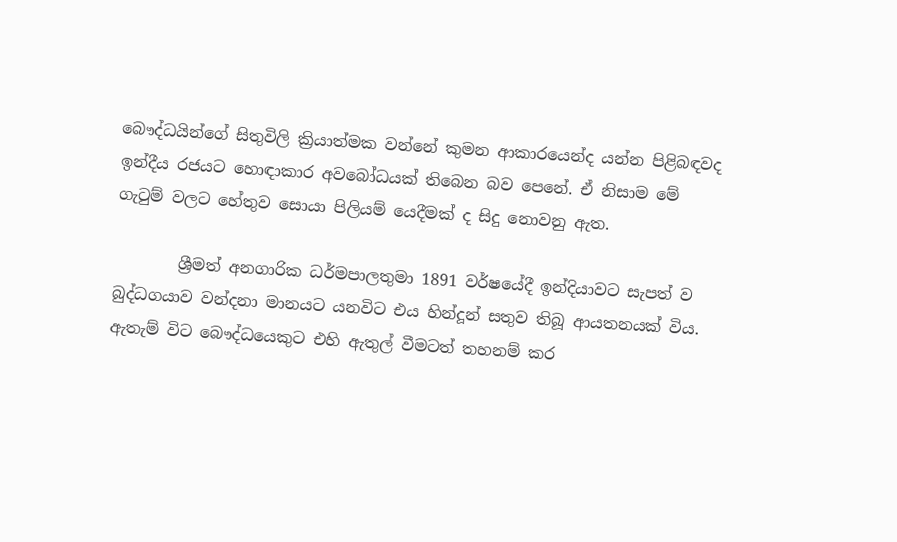බෞද්ධයින්ගේ සිතුවිලි ක්‍රියාත්මක වන්නේ කුමන ආකාරයෙන්ද යන්න පිළිබඳවද ඉන්දීය රජයට හොඳාකාර අවබෝධයක් තිබෙන බව පෙනේ. ඒ නිසාම මේ ගැටුම් වලට හේතුව සොයා පිලියම් යෙදීමක් ද සිදු නොවනු ඇත.

        ශ්‍රීමත් අනගාරික ධර්මපාලතුමා 1891 වර්ෂයේදී ඉන්දියාවට සැපත් ව බුද්ධගයාව වන්දනා මානයට යනවිට එය හින්දූන් සතුව තිබූ ආයතනයක් විය. ඇතැම් විට බෞද්ධයෙකුට එහි ඇතුල් වීමටත් තහනම් කර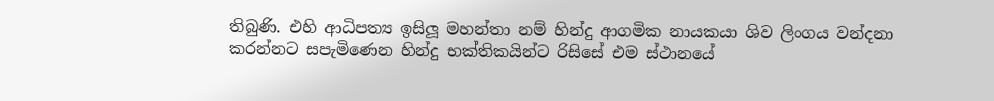තිබුණි. එහි ආධිපත්‍ය ඉසිලූ මහන්තා නම් හින්දු ආගමික නායකයා ශිව ලිංගය වන්දනා කරන්නට සපැමිණෙන හින්දු භක්තිකයින්ට රිසිසේ එම ස්ථානයේ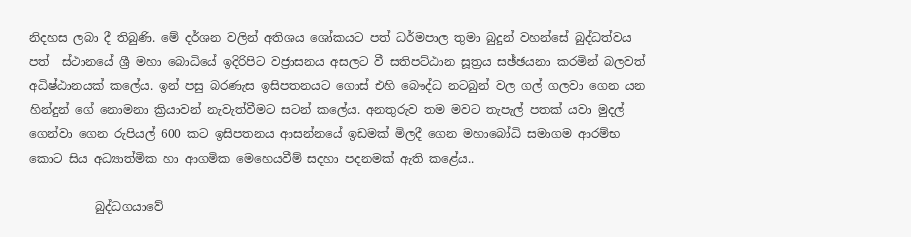නිදහස ලබා දී තිබුණි. මේ දර්ශන වලින් අතිශය ශෝකයට පත් ධර්මපාල තුමා බුදුන් වහන්සේ බුද්ධත්වය පත්  ස්ථානයේ ශ්‍රී මහා බොධියේ ඉදිරිපිට වජ්‍රාසනය අසලට වී සතිපට්ඨාන සූත්‍රය සඡ්ඡයනා කරමින් බලවත් අධිෂ්ඨානයක් කලේය. ඉන් පසු බරණැස ඉසිපතනයට ගොස් එහි බෞද්ධ නටබුන් වල ගල් ගලවා ගෙන යන හින්දුන් ගේ නොමනා ක්‍රියාවන් නැවැත්වීමට සටන් කලේය. අනතුරුව තම මවට තැපැල් පතක් යවා මුදල් ගෙන්වා ගෙන රුපියල් 600 කට ඉසිපතනය ආසන්නයේ ඉඩමක් මිලදී ගෙන මහාබෝධි සමාගම ආරම්භ කොට සිය අධ්‍යාත්මික හා ආගමික මෙහෙයවීම් සදහා පදනමක් ඇති කළේය..

           බුද්ධගයාවේ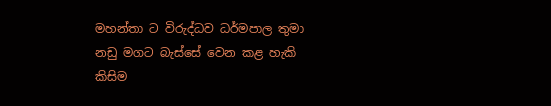මහන්තා ට විරුද්ධව ධර්මපාල තුමා නඩු මගට බැස්සේ වෙන කළ හැකි කිසිම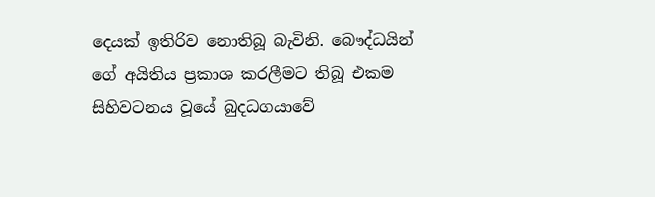දෙයක් ඉතිරිව නොතිබූ බැවිනි. බෞද්ධයින් ගේ අයිතිය ප්‍රකාශ කරලීමට තිබූ එකම සිහිවටනය වූයේ බුදධගයාවේ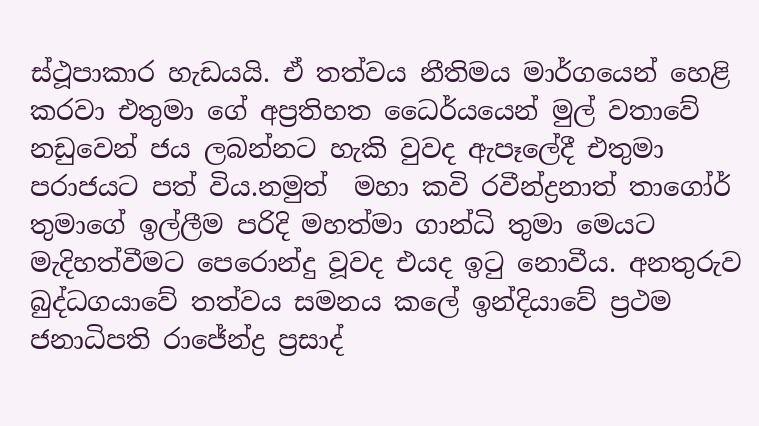ස්ථූපාකාර හැඩයයි. ඒ තත්වය නීතිමය මාර්ගයෙන් හෙළි කරවා එතුමා ගේ අප්‍රතිහත ධෛර්යයෙන් මුල් වතාවේ නඩුවෙන් ජය ලබන්නට හැකි වුවද ඇපෑලේදී එතුමා පරාජයට පත් විය.නමුත්  මහා කවි රවීන්ද්‍රනාත් තාගෝර් තුමාගේ ඉල්ලීම පරිදි මහත්මා ගාන්ධි තුමා මෙයට මැදිහත්වීමට පෙරොන්දු වූවද එයද ඉටු නොවීය. අනතුරුව බුද්ධගයාවේ තත්වය සමනය කලේ ඉන්දියාවේ ප්‍රථම ජනාධිපති රාජේන්ද්‍ර ප්‍රසාද්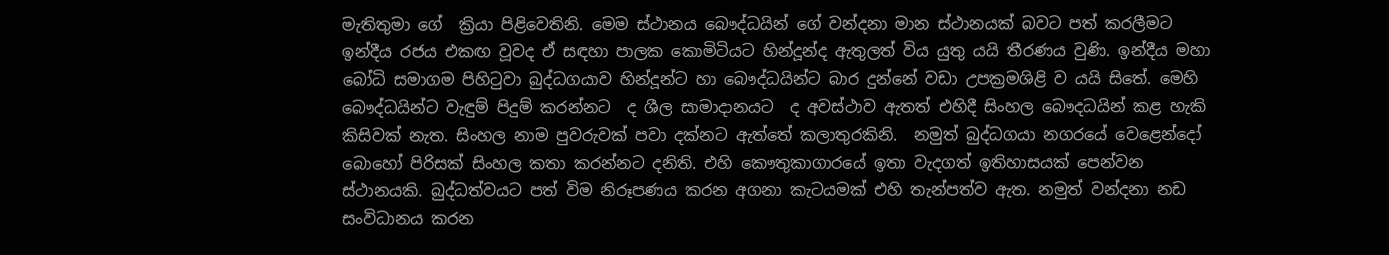මැතිතුමා ගේ  ක්‍රියා පිළිවෙතිනි. මෙම ස්ථානය බෞද්ධයින් ගේ වන්දනා මාන ස්ථානයක් බවට පත් කරලීමට ඉන්දීය රජය එකඟ වූවද ඒ සඳහා පාලක කොමිටියට හින්දූන්ද ඇතුලත් විය යුතු යයි තීරණය වුණි. ඉන්දීය මහා බෝධි සමාගම පිහිටුවා බුද්ධගයාව හින්දූන්ට හා බෞද්ධයින්ට බාර දුන්නේ වඩා උපක්‍රමශිළි ව යයි සිතේ. මෙහි බෞද්ධයින්ට වැඳුම් පිදුම් කරන්නට  ද ශීල සාමාදානයට  ද අවස්ථාව ඇතත් එහිදී සිංහල බෞදධයින් කළ හැකි කිසිවක් නැත. සිංහල නාම පුවරුවක් පවා දක්නට ඇත්තේ කලාතුරකිනි.  නමුත් බුද්ධගයා නගරයේ වෙළෙන්දෝ බොහෝ පිරිසක් සිංහල කතා කරන්නට දනිති. එහි කෞතුකාගාරයේ ඉතා වැදගත් ඉතිහාසයක් පෙන්වන ස්ථානයකි. බුද්ධත්වයට පත් විම නිරූපණය කරන අගනා කැටයමක් එහි තැන්පත්ව ඇත. නමුත් වන්දනා නඩ සංවිධානය කරන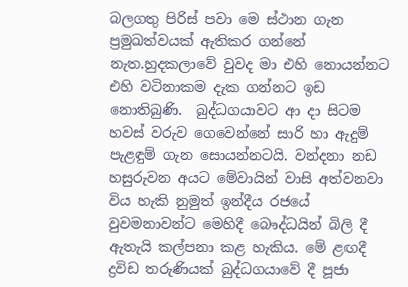බලගතු පිරිස් පවා මෙ ස්ථාන ගැන ප්‍රමුඛත්වයක් ඇතිකර ගන්නේ නැත.හුදකලාවේ වුවද මා එහි නොයන්නට එහි වටිනාකම දැක ගන්නට ඉඩ නොතිබුණි.  බුද්ධගයාවට ආ දා සිටම හවස් වරුව ගෙවෙන්නේ සාරි හා ඇදුම් පැළඳුම් ගැන සොයන්නටයි. වන්දනා නඩ හසුරුවන අයට මේවායින් වාසි අත්වනවා විය හැකි නුමුත් ඉන්දීය රජයේ වුවමනාවන්ට මෙහිදී බෞද්ධයින් බිලි දී ඇතැයි කල්පනා කළ හැකිය. මේ ළඟදී ද්‍රවිඩ තරුණියක් බුද්ධගයාවේ දී පූජා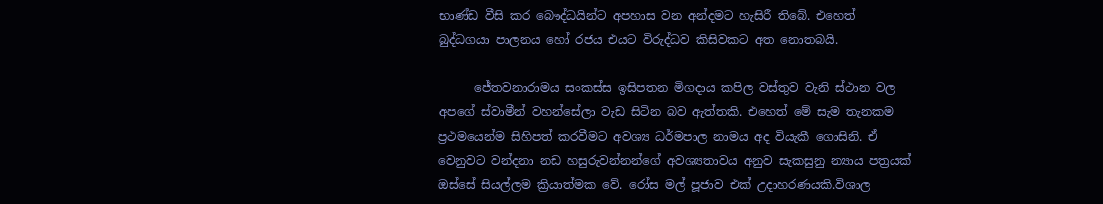භාණ්ඩ වීසි කර බෞද්ධයින්ට අපහාස වන අන්දමට හැසිරී තිබේ. එහෙත් බුද්ධගයා පාලනය හෝ රජය එයට විරුද්ධව කිසිවකට අත නොතබයි.

      ජේතවනාරාමය සංකස්ස ඉසිපතන මිගදාය කපිල වස්තුව වැනි ස්ථාන වල අපගේ ස්වාමීන් වහන්සේලා වැඩ සිටින බව ඇත්තකි. එහෙත් මේ සැම තැනකම ප්‍රථමයෙන්ම සිහිපත් කරවීමට අවශ්‍ය ධර්මපාල නාමය අද වියැකී ගොසිනි. ඒ වෙනුවට වන්දනා නඩ හසුරුවන්නන්ගේ අවශ්‍යතාවය අනුව සැකසුනු න්‍යාය පත්‍රයක් ඔස්සේ සියල්ලම ක්‍රියාත්මක වේ. රෝස මල් පූජාව එක් උදාහරණයකි.විශාල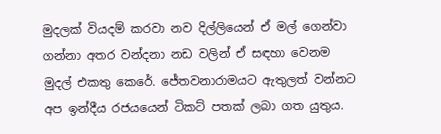මුදලක් වියදම් කරවා නව දිල්ලියෙන් ඒ මල් ගෙන්වා ගන්නා අතර වන්දනා නඩ වලින් ඒ සඳහා වෙනම මුදල් එකතු කෙරේ. ජේතවනාරාමයට ඇතුලත් වන්නට අප ඉන්දීය රජයයෙන් ටිකට් පතක් ලබා ගත යුතුය.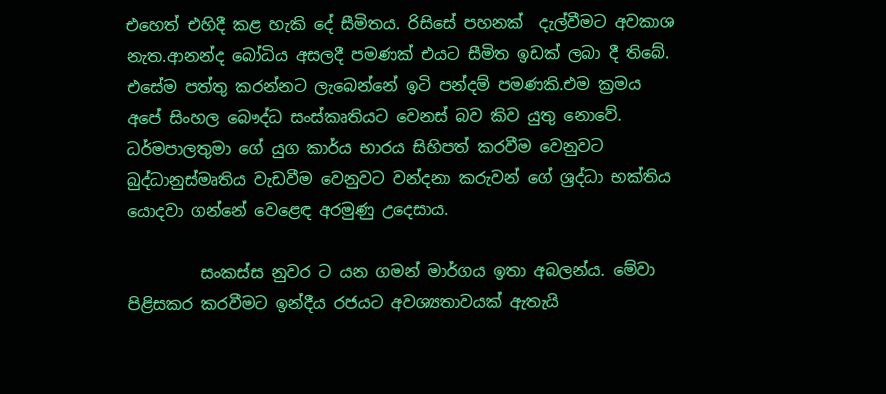එහෙත් එහිදී කළ හැකි දේ සීමිතය. රිසිසේ පහනක්  දැල්වීමට අවකාශ නැත.ආනන්ද බෝධිය අසලදී පමණක් එයට සීමිත ඉඩක් ලබා දී තිබේ. එසේම පත්තු කරන්නට ලැබෙන්නේ ඉටි පන්දම් පමණකි.එම ක්‍රමය අපේ සිංහල බෞද්ධ සංස්කෘතියට වෙනස් බව කිව යුතු නොවේ. ධර්මපාලතුමා ගේ යුග කාර්ය භාරය සිහිපත් කරවීම වෙනුවට   බුද්ධානුස්මෘතිය වැඩවීම වෙනුවට වන්දනා කරුවන් ගේ ශ්‍රද්ධා භක්තිය යොදවා ගන්නේ වෙළෙඳ අරමුණු උදෙසාය.

         සංකස්ස නුවර ට යන ගමන් මාර්ගය ඉතා අබලන්ය. මේවා පිළිසකර කරවීමට ඉන්දීය රජයට අවශ්‍යතාවයක් ඇතැයි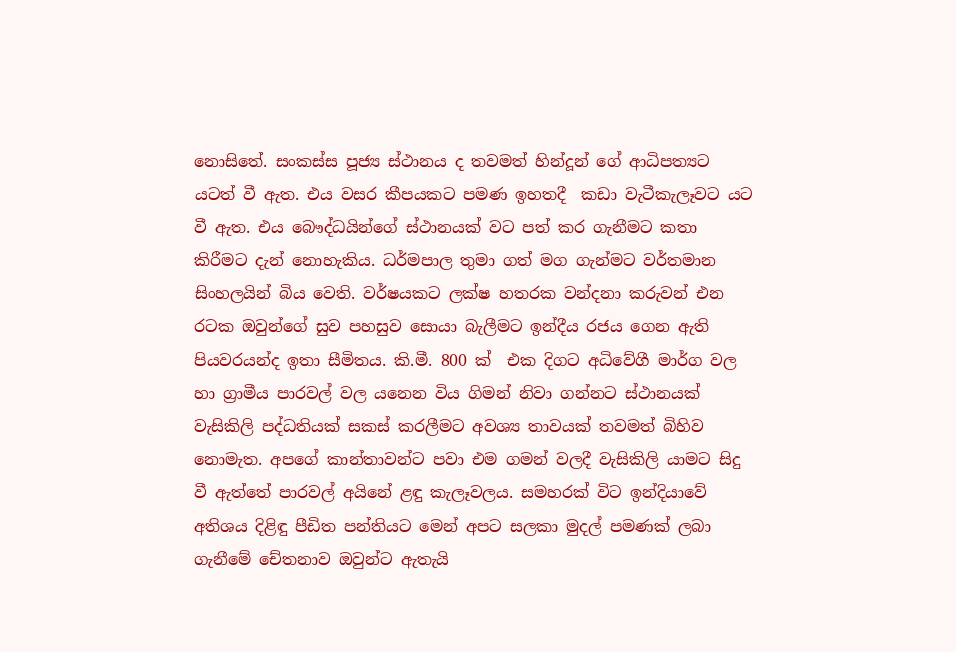නොසිතේ. සංකස්ස පූජ්‍ය ස්ථානය ද තවමත් හින්දූන් ගේ ආධිපත්‍යට යටත් වී ඇත. එය වසර කීපයකට පමණ ඉහතදී  කඩා වැටීකැලෑවට යට වී ඇත. එය බෞද්ධයින්ගේ ස්ථානයක් වට පත් කර ගැනීමට කතා කිරීමට දැන් නොහැකිය. ධර්මපාල තුමා ගත් මග ගැන්මට වර්තමාන සිංහලයින් බිය වෙති. වර්ෂයකට ලක්ෂ හතරක වන්දනා කරුවන් එන රටක ඔවුන්ගේ සුව පහසුව සොයා බැලීමට ඉන්දීය රජය ගෙන ඇති පියවරයන්ද ඉතා සීමිතය. කි.මී. 800 ක්  එක දිගට අධිවේගී මාර්ග වල හා ග්‍රාමීය පාරවල් වල යනෙන විය ගිමන් නිවා ගන්නට ස්ථානයක් වැසිකිලි පද්ධතියක් සකස් කරලීමට අවශ්‍ය තාවයක් තවමත් බිහිව නොමැත. අපගේ කාන්තාවන්ට පවා එම ගමන් වලදී වැසිකිලි යාමට සිදු වී ඇත්තේ පාරවල් අයිනේ ළඳු කැලෑවලය. සමහරක් විට ඉන්දියාවේ අතිශය දිළිඳු පීඩිත පන්තියට මෙන් අපට සලකා මුදල් පමණක් ලබා ගැනීමේ චේතනාව ඔවුන්ට ඇතැයි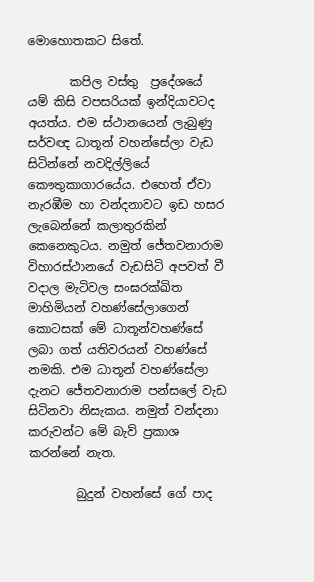මොහොතකට සිතේ.

       කපිල වස්තු  ප්‍රදේශයේ  යම් කිසි වපසරියක් ඉන්දියාවටද අයත්ය. එම ස්ථානයෙන් ලැබුණු සර්වඥ ධාතූන් වහන්සේලා වැඩ සිටින්නේ නවදිල්ලියේ කෞතුකාගාරයේය. එහෙත් ඒවා නැරඹීම හා වන්දනාවට ඉඩ හසර ලැබෙන්නේ කලාතුරකින් කෙනෙකුටය. නමුත් ජේතවනාරාම විහාරස්ථානයේ වැඩසිටි අපවත් වී වදාල මැටිවල සංඝරක්ඛිත මාහිමියන් වහණ්සේලාගෙන් කොටසක් මේ ධාතූන්වහණ්සේ ලබා ගත් යතිවරයන් වහණ්සේ නමකි. එම ධාතූන් වහණ්සේලා දැනට ජේතවනාරාම පන්සලේ වැඩ සිටිනවා නිසැකය. නමුත් වන්දනා කරුවන්ට මේ බැව් ප්‍රකාශ කරන්නේ නැත.

        බුදුන් වහන්සේ ගේ පාද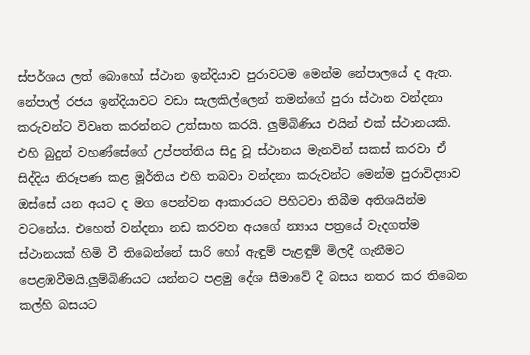ස්පර්ශය ලත් බොහෝ ස්ථාන ඉන්දියාව පුරාවටම මෙන්ම නේපාලයේ ද ඇත. නේපාල් රජය ඉන්දියාවට වඩා සැලකිල්ලෙන් තමන්ගේ පුරා ස්ථාන වන්දනා කරුවන්ට විවෘත කරන්නට උත්සාහ කරයි. ලුම්බිණිය එයින් එක් ස්ථානයකි. එහි බුදුන් වහණ්සේගේ උප්පත්තිය සිදු වූ ස්ථානය මැනවින් සකස් කරවා ඒ සිද්දිය නිරූපණ කළ මූර්තිය එහි තබවා වන්දනා කරුවන්ට මෙන්ම පුරාවිද්‍යාව ඔස්සේ යන අයට ද මග පෙන්වන ආකාරයට පිහිටවා තිබීම අතිශයින්ම වටනේය. එහෙත් වන්දනා නඩ කරවන අයගේ න්‍යාය පත්‍රයේ වැදගත්ම ස්ථානයක් හිමි වී තිබෙන්නේ සාරි හෝ ඇඳුම් පැළඳුම් මිලදී ගැනීමට පෙළඹවීමයි.ලුම්බිණියට යන්නට පළමු දේශ සීමාවේ දී බසය නතර කර තිබෙන කල්හි බසයට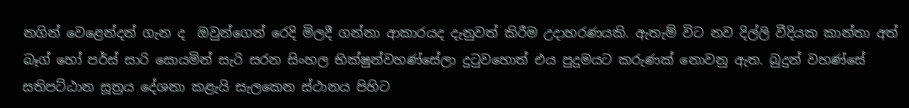නගින් වෙළෙන්දන් ගැන ද  ඔවුන්ගෙන් රෙදි මිලදී ගන්නා ආකාරයද දැනුවත් කිරීම උදාහරණයකි. ඇතැම් විට නව දිල්ලි වීදියක කාන්තා අත් බෑග් හෝ පර්ස් සාරි සොයමින් සැරි සරන සිංහල භික්ෂුන්වහණ්සේලා දුටුවහොත් එය පුදුමයට කරුණක් නොවනු ඇත. බුදුන් වහණ්සේ සතිපට්ඨාන සූත්‍රය දේශනා කළැයි සැලකෙන ස්ථානය පිහිට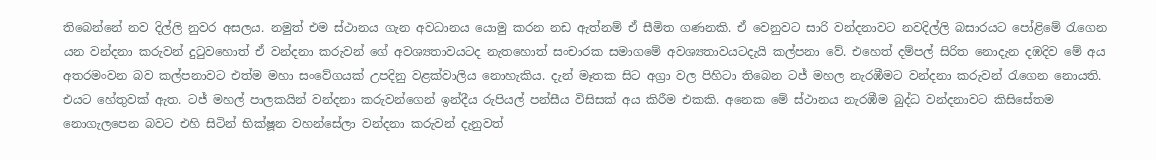තිබෙන්නේ නව දිල්ලි නුවර අසලය. නමුත් එම ස්ථානය ගැන අවධානය යොමු කරන නඩ ඇත්නම් ඒ සීමිත ගණනකි. ඒ වෙනුවට සාරි වන්දනාවට නවදිල්ලි බසාරයට පෝළිමේ රැගෙන යන වන්දනා කරුවන් දුටුවහොත් ඒ වන්දනා කරුවන් ගේ අවශ්‍යතාවයටද නැතහොත් සංචාරක සමාගමේ අවශ්‍යතාවයටදැයි කල්පනා වේ. එහෙත් දම්පල් සිරිත නොදැන දඹදිව මේ අය අතරමංවන බව කල්පනාවට එත්ම මහා සංවේගයක් උපදිනු වළක්වාලිය නොහැකිය. දැන් මෑතක සිට අග්‍රා වල පිහිටා තිබෙන ටජ් මහල නැරඹීමට වන්දනා කරුවන් රැගෙන නොයති. එයට හේතුවක් ඇත. ටජ් මහල් පාලකයින් වන්දනා කරුවන්ගෙන් ඉන්දීය රුපියල් පන්සීය විසිසක් අය කිරීම එකකි. අනෙක මේ ස්ථානය නැරඹීම බුද්ධ වන්දනාවට කිසිසේතම නොගැලපෙන බවට එහි සිටින් භික්ෂූන වහන්සේලා වන්දනා කරුවන් දැනුවත්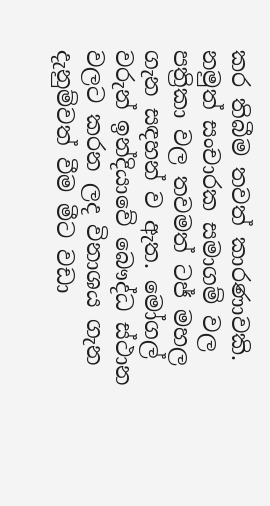කර තිබීම තවත් කාරණාවකි. නමුත් සංචාරක සමාගම් වල පත්‍රිකා වල තවමත් ටජ් මහල ගැන සඳහන් ව ඇත. මෝගල් වරුන් ඉන්දියාවේ බෞද්ධ ස්ථාන වලට කරන ලද විනාශය ගැන දැනුම්වත් වීම මීට වඩා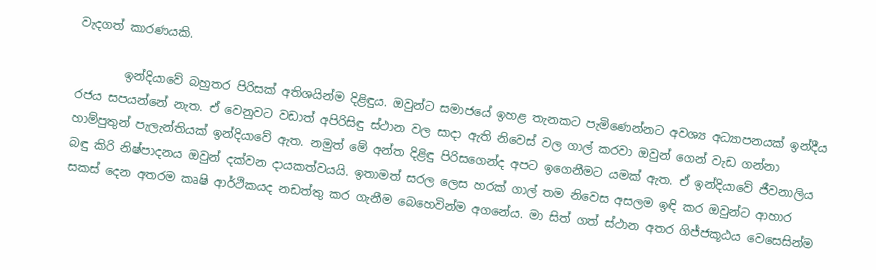වැදගත් කාරණයකි.

        ඉන්දියාවේ බහුතර පිරිසක් අතිශයින්ම දිළිඳුය. ඔවුන්ට සමාජයේ ඉහළ තැනකට පැමිණෙන්නට අවශ්‍ය අධ්‍යාපනයක් ඉන්දීය රජය සපයන්නේ නැත. ඒ වෙනුවට වඩාත් අපිරිසිඳු ස්ථාන වල සාදා ඇති නිවෙස් වල ගාල් කරවා ඔවුන් ගෙන් වැඩ ගන්නා හාම්පුතුන් පැලැන්තියක් ඉන්දියාවේ ඇත. නමුත් මේ අන්ත දිළිඳු පිරිසගෙන්ද අපට ඉගෙනීමට යමක් ඇත. ඒ ඉන්දියාවේ ජීවනාලිය බඳු කිරි නිෂ්පාදනය ඔවුන් දක්වන දායකත්වයයි. ඉතාමත් සරල ලෙස හරක් ගාල් තම නිවෙස අසලම ඉඳි කර ඔවුන්ට ආහාර සකස් දෙන අතරම කෘෂි ආර්ථිකයද නඩත්තු කර ගැනීම බෙහෙවින්ම අගනේය. මා සිත් ගත් ස්ථාන අතර ගිජ්ජකූඨය වෙසෙසින්ම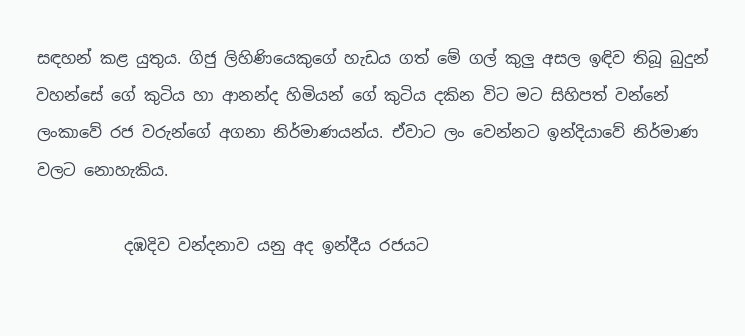සඳහන් කළ යුතුය. ගිජු ලිහිණියෙකුගේ හැඩය ගත් මේ ගල් කුලු අසල ඉඳිව තිබූ බුදුන් වහන්සේ ගේ කුටිය හා ආනන්ද හිමියන් ගේ කුටිය දකින විට මට සිහිපත් වන්නේ ලංකාවේ රජ වරුන්ගේ අගනා නිර්මාණයන්ය. ඒවාට ලං වෙන්නට ඉන්දියාවේ නිර්මාණ වලට නොහැකිය.

           දඹදිව වන්දනාව යනු අද ඉන්දීය රජයට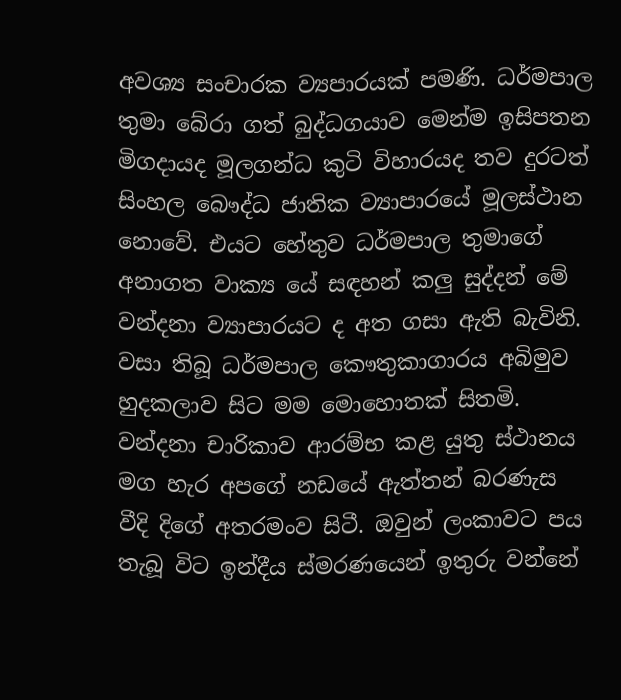අවශ්‍ය සංචාරක ව්‍යපාරයක් පමණි. ධර්මපාල තුමා බේරා ගත් බුද්ධගයාව මෙන්ම ඉසිපතන මිගදායද මූලගන්ධ කුටි විහාරයද තව දුරටත් සිංහල බෞද්ධ ජාතික ව්‍යාපාරයේ මූලස්ථාන නොවේ. එයට හේතුව ධර්මපාල තුමාගේ අනාගත වාක්‍ය යේ සඳහන් කලු සුද්දන් මේ වන්දනා ව්‍යාපාරයට ද අත ගසා ඇති බැවිනි. වසා තිබූ ධර්මපාල කෞතුකාගාරය අබිමුව හුදකලාව සිට මම මොහොතක් සිතමි. වන්දනා චාරිකාව ආරම්භ කළ යුතු ස්ථානය මග හැර අපගේ නඩයේ ඇත්තන් බරණැස වීදි දිගේ අතරමංව සිටී. ඔවුන් ලංකාවට පය තැබූ විට ඉන්දීය ස්මරණයෙන් ඉතුරු වන්නේ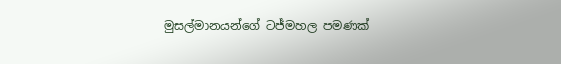මුසල්මානයන්ගේ ටජ්මහල පමණක්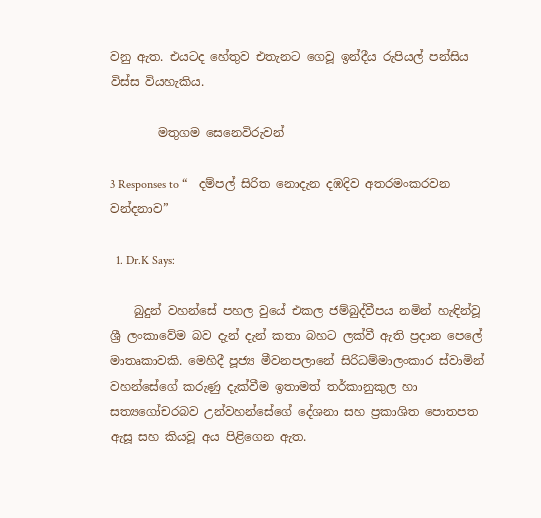වනු ඇත. එයටද හේතුව එතැනට ගෙවූ ඉන්දීය රුපියල් පන්සිය විස්ස වියහැකිය.

        මතුගම සෙනෙවිරුවන්

3 Responses to “    දම්පල් සිරිත නොදැන දඹදිව අතරමංකරවන වන්දනාව”

  1. Dr.K Says:

    බුදුන් වහන්සේ පහල වුයේ එකල ජම්බුද්වීපය නමින් හැඳින්වූ ශ්‍රී ලංකාවේම බව දැන් දැන් කතා බහට ලක්වී ඇති ප්‍රදාන පෙලේ මාතෘකාවකි. මෙහිදී පූජ්‍ය මීවනපලානේ සිරිධම්මාලංකාර ස්වාමින් වහන්සේගේ කරුණු දැක්වීම ඉතාමත් තර්කානුකුල හා සත්‍යගෝචරබව උන්වහන්සේගේ දේශනා සහ ප්‍රකාශිත පොතපත ඇසූ සහ කියවූ අය පිළිගෙන ඇත.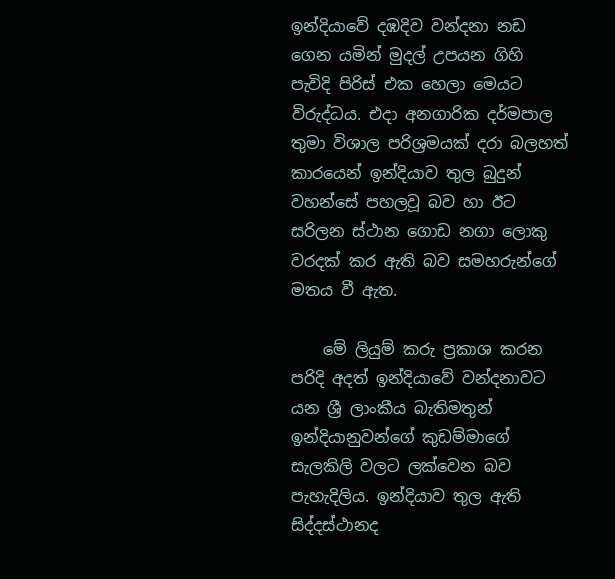ඉන්දියාවේ දඹදිව වන්දනා නඩ ගෙන යමින් මුදල් උපයන ගිහි පැවිදි පිරිස් එක හෙලා මෙයට විරුද්ධය. එදා අනගාරික දර්මපාල තුමා විශාල පරිශ්‍රමයක් දරා බලහත් කාරයෙන් ඉන්දියාව තුල බුදුන් වහන්සේ පහලවූ බව හා ඊට සරිලන ස්ථාන ගොඩ නගා ලොකු වරදක් කර ඇති බව සමහරුන්ගේ මතය වී ඇත.

    මේ ලියුම් කරු ප්‍රකාශ කරන පරිදි අදත් ඉන්දියාවේ වන්දනාවට යන ශ්‍රී ලාංකීය බැතිමතුන් ඉන්දියානුවන්ගේ කුඩම්මාගේ සැලකිලි වලට ලක්වෙන බව පැහැදිලිය. ඉන්දියාව තුල ඇති සිද්දස්ථානද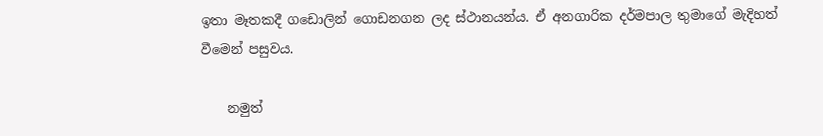ඉතා මෑතකදී ගඩොලින් ගොඩනගන ලද ස්ථානයන්ය. ඒ අනගාරික දර්මපාල තුමාගේ මැදිහත් වීමෙන් පසුවය.

    නමුත්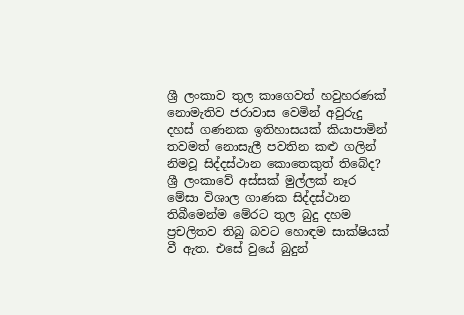ශ්‍රී ලංකාව තුල කාගෙවත් හවුහරණක් නොමැතිව ජරාවාස වෙමින් අවුරුදු දහස් ගණනක ඉතිහාසයක් කියාපාමින් තවමත් නොසැලී පවතින කළු ගලින් නිමවූ සිද්දස්ථාන කොතෙකුත් තිබේද? ශ්‍රී ලංකාවේ අස්සක් මුල්ලක් නෑර මේසා විශාල ගාණක සිද්දස්ථාන තිබීමෙන්ම මේරට තුල බුදු දහම ප්‍රචලිතව තිබු බවට හොඳම සාක්ෂියක් වී ඇත. එසේ වුයේ බුදුන්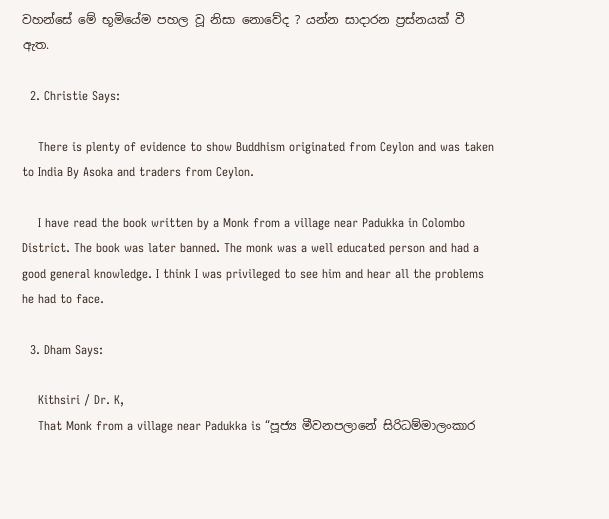වහන්සේ මේ භූමියේම පහල වූ නිසා නොවේද ? යන්න සාදාරන ප්‍රස්නයක් වී ඇත.

  2. Christie Says:

    There is plenty of evidence to show Buddhism originated from Ceylon and was taken to India By Asoka and traders from Ceylon.

    I have read the book written by a Monk from a village near Padukka in Colombo District. The book was later banned. The monk was a well educated person and had a good general knowledge. I think I was privileged to see him and hear all the problems he had to face.

  3. Dham Says:

    Kithsiri / Dr. K,
    That Monk from a village near Padukka is “පූජ්‍ය මීවනපලානේ සිරිධම්මාලංකාර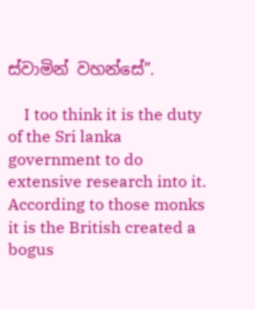ස්වාමින් වහන්සේ”.

    I too think it is the duty of the Sri lanka government to do extensive research into it. According to those monks it is the British created a bogus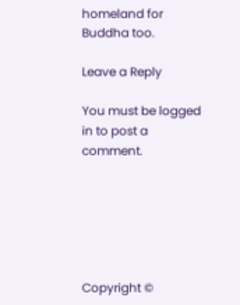homeland for Buddha too.

Leave a Reply

You must be logged in to post a comment.






Copyright ©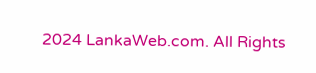2024 LankaWeb.com. All Rights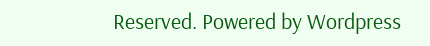Reserved. Powered by Wordpress